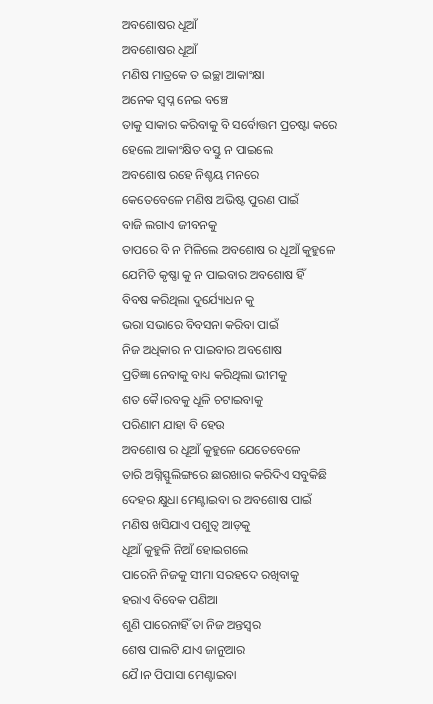ଅବଶୋଷର ଧୂଆଁ
ଅବଶୋଷର ଧୂଆଁ
ମଣିଷ ମାତ୍ରକେ ତ ଇଚ୍ଛା ଆକାଂକ୍ଷା
ଅନେକ ସ୍ଵପ୍ନ ନେଇ ବଞ୍ଚେ
ତାକୁ ସାକାର କରିବାକୁ ବି ସର୍ବୋତ୍ତମ ପ୍ରଚଷ୍ଟା କରେ
ହେଲେ ଆକାଂକ୍ଷିତ ବସ୍ତୁ ନ ପାଇଲେ
ଅବଶୋଷ ରହେ ନିଶ୍ଚୟ ମନରେ
କେତେବେଳେ ମଣିଷ ଅଭିଷ୍ଟ ପୁରଣ ପାଇଁ
ବାଜି ଲଗାଏ ଜୀବନକୁ
ତାପରେ ବି ନ ମିଳିଲେ ଅବଶୋଷ ର ଧୂଆଁ କୁହୁଳେ
ଯେମିତି କୃଷ୍ଣା କୁ ନ ପାଇବାର ଅବଶୋଷ ହିଁ
ବିବଷ କରିଥିଲା ଦୁର୍ଯ୍ୟୋଧନ କୁ
ଭରା ସଭାରେ ବିବସନା କରିବା ପାଇଁ
ନିଜ ଅଧିକାର ନ ପାଇବାର ଅବଶୋଷ
ପ୍ରତିଜ୍ଞା ନେବାକୁ ବାଧ୍ୟ କରିଥିଲା ଭୀମକୁ
ଶତ କୈ।ରବକୁ ଧୂଳି ଚଟାଇବାକୁ
ପରିଣାମ ଯାହା ବି ହେଉ
ଅବଶୋଷ ର ଧୂଆଁ କୁହୁଳେ ଯେତେବେଳେ
ତାରି ଅଗ୍ନିସ୍ଫୁଲିଙ୍ଗରେ ଛାରଖାର କରିଦିଏ ସବୁକିଛି
ଦେହର କ୍ଷୁଧା ମେଣ୍ଟାଇବା ର ଅବଶୋଷ ପାଇଁ
ମଣିଷ ଖସିଯାଏ ପଶୁତ୍ବ ଆଡ଼କୁ
ଧୂଆଁ କୁହୁଳି ନିଆଁ ହୋଇଗଲେ
ପାରେନି ନିଜକୁ ସୀମା ସରହଦେ ରଖିବାକୁ
ହରାଏ ବିବେକ ପଣିଆ
ଶୁଣି ପାରେନାହିଁ ତା ନିଜ ଅନ୍ତସ୍ବର
ଶେଷ ପାଲଟି ଯାଏ ଜାନୁଆର
ଯୈ।ନ ପିପାସା ମେଣ୍ଟାଇବା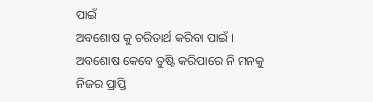ପାଇଁ
ଅବଶୋଷ କୁ ଚରିତାର୍ଥ କରିବା ପାଇଁ ।
ଅବଶୋଷ କେବେ ତୁଷ୍ଟି କରିପାରେ ନି ମନକୁ
ନିଜର ପ୍ରାପ୍ତି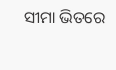ସୀମା ଭିତରେ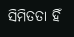ସିମିତତା ହିଁ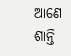ଆଣେ ଶାନ୍ତି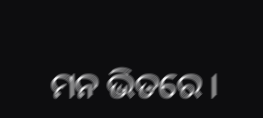ମନ ଭିତରେ ।